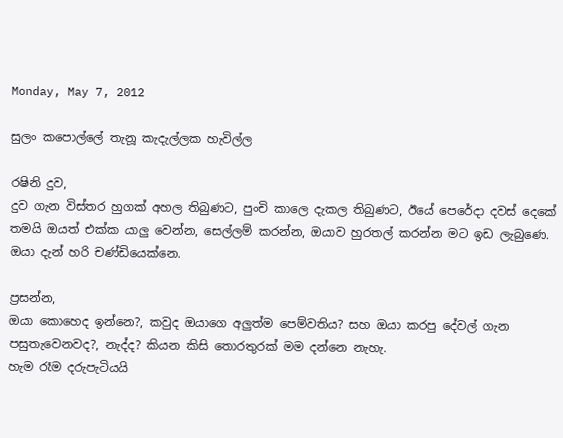Monday, May 7, 2012

සුලං කපොල්ලේ තැනූ කැදැල්ලක හැවිල්ල

රෂිනි දුව,
දුව ගැන විස්තර හුගක් අහල තිබුණට, පුංචි කාලෙ දැකල තිබුණට, ඊයේ පෙරේදා දවස් දෙකේ තමයි ඔයත් එක්ක යාලු වෙන්න, සෙල්ලම් කරන්න, ඔයාව හුරතල් කරන්න මට ඉඩ ලැබුණෙ.
ඔයා දැන් හරි චණ්ඩියෙක්නෙ.

ප්‍රසන්න,
ඔයා කොහෙද ඉන්නෙ?, කවුද ඔයාගෙ අලුත්ම පෙම්වතිය? සහ ඔයා කරපු දේවල් ගැන පසුතැවෙනවද?, නැද්ද? කියන කිසි තොරතුරක් මම දන්නෙ නැහැ.
හැම රෑම දරුපැටියයි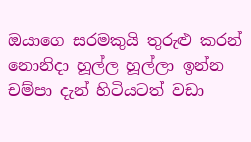ඔයාගෙ සරමකුයි තුරුළු කරන් නොනිදා හූල්ල හූල්ලා ඉන්න චම්පා දැන් හිටියටත් වඩා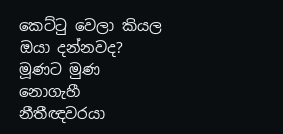කෙට්ටු වෙලා කියල ඔයා දන්නවද?
මූණට මුණ නොගැහී නීතීඥවරයා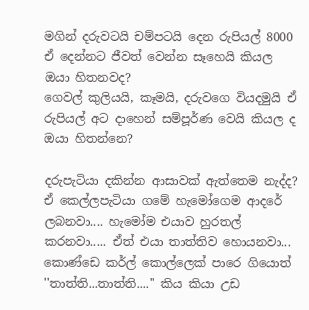මගින් දරුවටයි චම්පටයි දෙන රුපියල් 8000 ඒ දෙන්නට ජීවත් වෙන්න සෑහෙයි කියල ඔයා හිතනවද?
ගෙවල් කුලියයි, කෑමයි, දරුවගෙ වියදමුයි ඒ රුපියල් අට දාහෙන් සම්පූර්ණ වෙයි කියල ද ඔයා හිතන්නෙ?

දරුපැටියා දකින්න ආසාවක් ඇත්තෙම නැද්ද?
ඒ කෙල්ලපැටියා ගමේ හැමෝගෙම ආදරේ ලබනවා.... හැමෝම එයාව හුරතල් කරනවා..... ඒත් එයා තාත්තිව හොයනවා...
කොණ්ඩෙ කර්ල් කොල්ලෙක් පාරෙ ගියොත් ''තාත්ති...තාත්ති....'' කිය කියා උඩ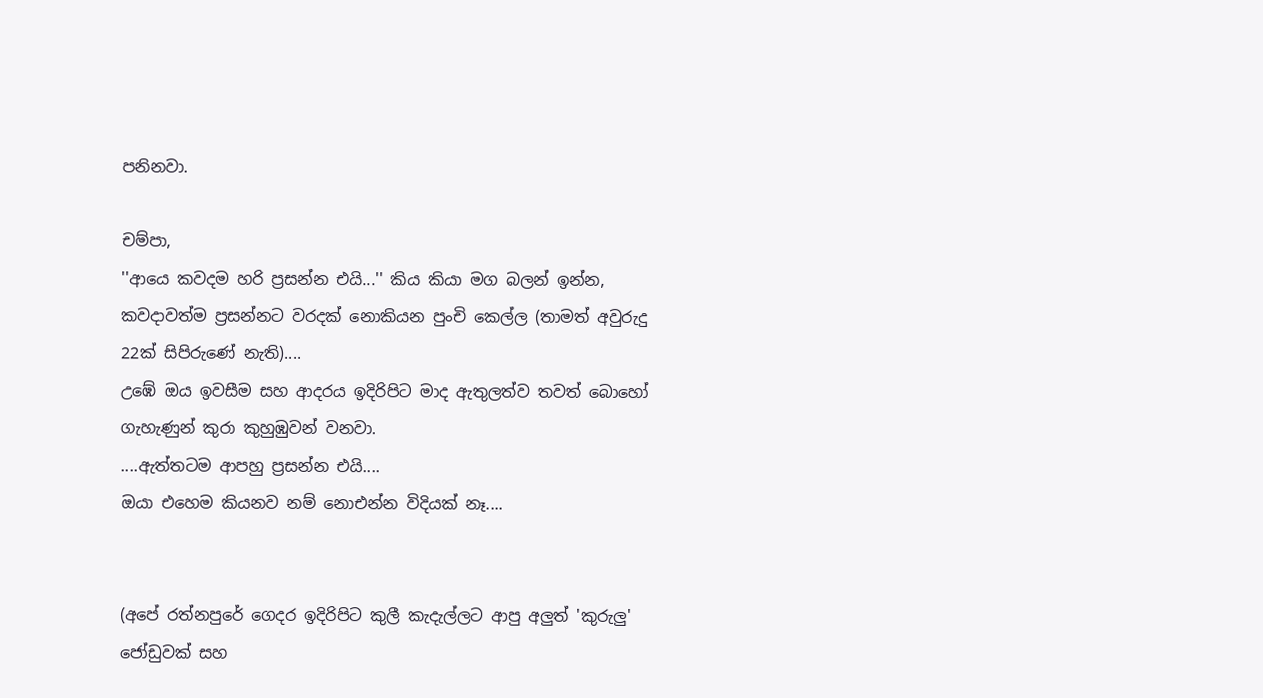පනිනවා.

චම්පා,
''ආයෙ කවදම හරි ප්‍රසන්න එයි...'' කිය කියා මග බලන් ඉන්න, කවදාවත්ම ප්‍රසන්නට වරදක් නොකියන පුංචි කෙල්ල (තාමත් අවුරුදු 22ක් සිපිරුණේ නැති)....
උඹේ ඔය ඉවසීම සහ ආදරය ඉදිරිපිට මාද ඇතුලත්ව තවත් බොහෝ ගැහැණුන් කුරා කුහුඹුවන් වනවා.
....ඇත්තටම ආපහු ප්‍රසන්න එයි....
ඔයා එහෙම කියනව නම් නොඑන්න විදියක් නෑ....


(අපේ රත්නපුරේ ගෙදර ඉදිරිපිට කුලී කැදැල්ලට ආපු අලුත් 'කුරුලු' ජෝඩුවක් සහ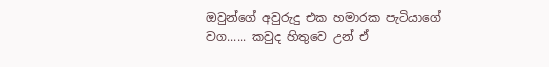ඔවුන්ගේ අවුරුදු එක හමාරක පැටියාගේ වග...... කවුද හිතුවෙ උන් ඒ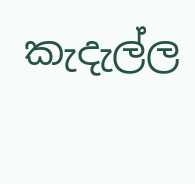කැදැල්ල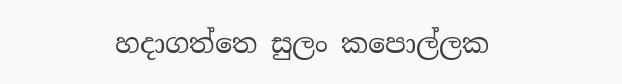හදාගත්තෙ සුලං කපොල්ලක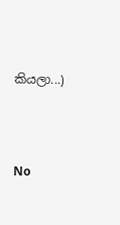කියලා...)




No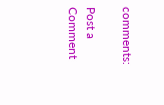comments:

Post a Comment